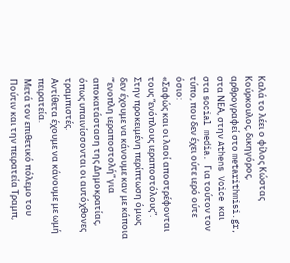Καλά το λέει ο φίλος Κώστας Κούρκουλος, δικηγόρος, αρθρογραφεί στο metarithmisi.gr, στα ΝΕΑ, στην Athens Voice και στα social media. Για τούτον τον τύπο, που δεν έχει ούτε ιερό ούτε όσιο:
«Σαφώς και οι λαοί αποστρέφονται τους “ενόπλους ιεραποστόλους”. Στην προκειμένη περίπτωση όμως δεν έχουμε να κάνουμε καν με κάποια “‘ενοπλη ιεραποστολή” για αποκατάσταση της Δημοκρατίας, όπως υπαινίσσονται οι αυτόχθονες τραμπιστές.
Αντίθετα έχουμε να κάνουμε με ωμή πειρατεία.
Μετά τον επιθετικό πόλεμο του Πούτιν και την πειρατεία Τραμπ,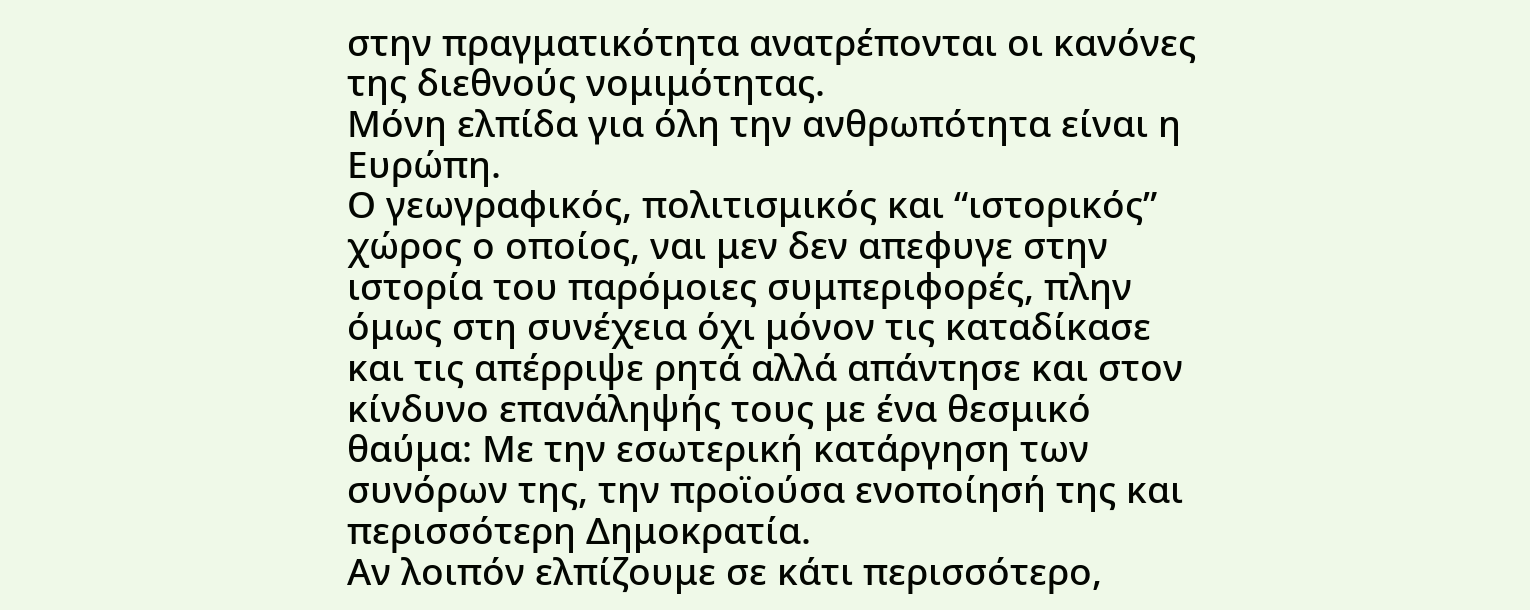στην πραγματικότητα ανατρέπονται οι κανόνες της διεθνούς νομιμότητας.
Μόνη ελπίδα για όλη την ανθρωπότητα είναι η Ευρώπη.
Ο γεωγραφικός, πολιτισμικός και “ιστορικός” χώρος ο οποίος, ναι μεν δεν απεφυγε στην ιστορία του παρόμοιες συμπεριφορές, πλην όμως στη συνέχεια όχι μόνον τις καταδίκασε και τις απέρριψε ρητά αλλά απάντησε και στον κίνδυνο επανάληψής τους με ένα θεσμικό θαύμα: Με την εσωτερική κατάργηση των συνόρων της, την προϊούσα ενοποίησή της και περισσότερη Δημοκρατία.
Αν λοιπόν ελπίζουμε σε κάτι περισσότερο,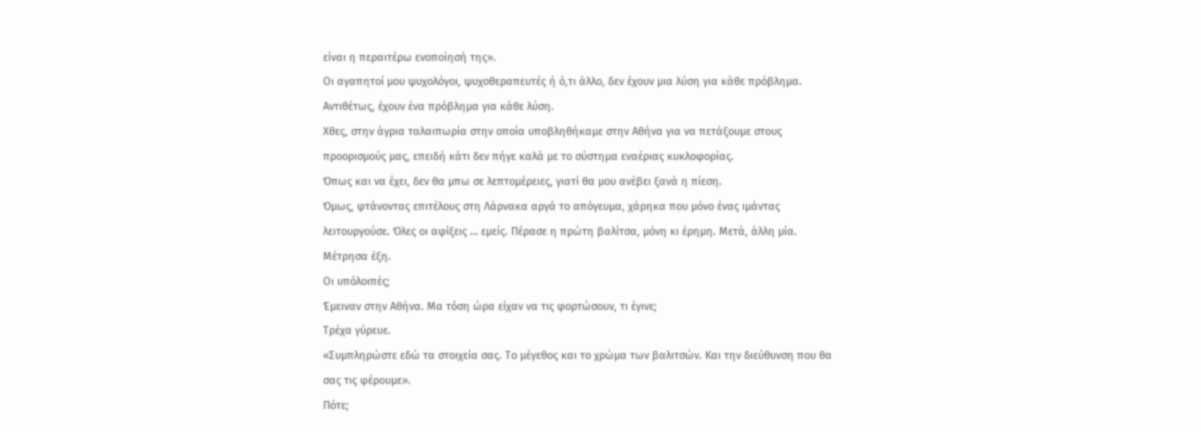είναι η περαιτέρω ενοποίησή της».
Οι αγαπητοί μου ψυχολόγοι, ψυχοθεραπευτές ή ό,τι άλλο, δεν έχουν μια λύση για κάθε πρόβλημα. Αντιθέτως, έχουν ένα πρόβλημα για κάθε λύση.
Χθες, στην άγρια ταλαιπωρία στην οποία υποβληθήκαμε στην Αθήνα για να πετάξουμε στους προορισμούς μας, επειδή κάτι δεν πήγε καλά με το σύστημα εναέριας κυκλοφορίας.
Όπως και να έχει, δεν θα μπω σε λεπτομέρειες, γιατί θα μου ανέβει ξανά η πίεση.
Όμως, φτάνοντας επιτέλους στη Λάρνακα αργά το απόγευμα, χάρηκα που μόνο ένας ιμάντας λειτουργούσε. Όλες οι αφίξεις … εμείς. Πέρασε η πρώτη βαλίτσα, μόνη κι έρημη. Μετά, άλλη μία. Μέτρησα έξη.
Οι υπόλοιπές;
Έμειναν στην Αθήνα. Μα τόση ώρα είχαν να τις φορτώσουν, τι έγινε;
Τρέχα γύρευε.
«Συμπληρώστε εδώ τα στοιχεία σας. Το μέγεθος και το χρώμα των βαλιτσών. Και την διεύθυνση που θα σας τις φέρουμε».
Πότε;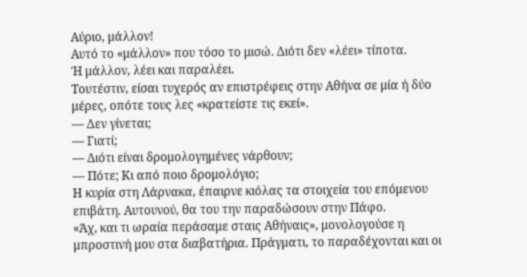Αύριο, μάλλον!
Αυτό το «μάλλον» που τόσο το μισώ. Διότι δεν «λέει» τίποτα.
Ή μάλλον, λέει και παραλέει.
Τουτέστιν, είσαι τυχερός αν επιστρέφεις στην Αθήνα σε μία ή δύο μέρες, οπότε τους λες «κρατείστε τις εκεί».
— Δεν γίνεται;
— Γιατί;
— Διότι είναι δρομολογημένες νάρθουν;
— Πότε; Κι από ποιο δρομολόγιο;
Η κυρία στη Λάρνακα, έπαιρνε κιόλας τα στοιχεία του επόμενου επιβάτη. Αυτουνού, θα του την παραδώσουν στην Πάφο.
«Άχ, και τι ωραία περάσαμε σταις Αθήναις», μονολογούσε η μπροστινή μου στα διαβατήρια. Πράγματι, το παραδέχονται και οι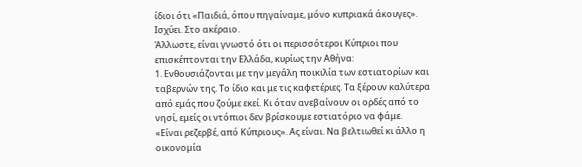ίδιοι ότι «Παιδιά, όπου πηγαίναμε, μόνο κυπριακά άκουγες». Ισχύει. Στο ακέραιο.
Άλλωστε, είναι γνωστό ότι οι περισσότεροι Κύπριοι που επισκέπτονται την Ελλάδα, κυρίως την Αθήνα:
1. Ενθουσιάζονται με την μεγάλη ποικιλία των εστιατορίων και ταβερνών της. Το ίδιο και με τις καφετέριες. Τα ξέρουν καλύτερα από εμάς που ζούμε εκεί. Κι όταν ανεβαίνουν οι ορδές από το νησί, εμείς οι ντόπιοι δεν βρίσκουμε εστιατόριο να φάμε. «Είναι ρεζερβέ, από Κύπριους». Ας είναι. Να βελτιωθεί κι άλλο η οικονομία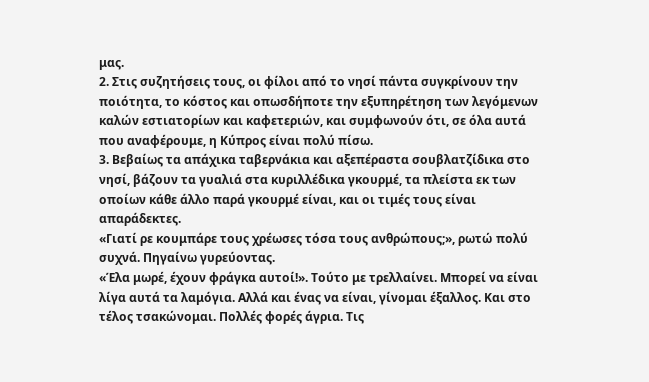μας.
2. Στις συζητήσεις τους, οι φίλοι από το νησί πάντα συγκρίνουν την ποιότητα, το κόστος και οπωσδήποτε την εξυπηρέτηση των λεγόμενων καλών εστιατορίων και καφετεριών, και συμφωνούν ότι, σε όλα αυτά που αναφέρουμε, η Κύπρος είναι πολύ πίσω.
3. Βεβαίως τα απάχικα ταβερνάκια και αξεπέραστα σουβλατζίδικα στο νησί, βάζουν τα γυαλιά στα κυριλλέδικα γκουρμέ, τα πλείστα εκ των οποίων κάθε άλλο παρά γκουρμέ είναι, και οι τιμές τους είναι απαράδεκτες.
«Γιατί ρε κουμπάρε τους χρέωσες τόσα τους ανθρώπους;», ρωτώ πολύ συχνά. Πηγαίνω γυρεύοντας.
«Έλα μωρέ, έχουν φράγκα αυτοί!». Τούτο με τρελλαίνει. Μπορεί να είναι λίγα αυτά τα λαμόγια. Αλλά και ένας να είναι, γίνομαι έξαλλος. Και στο τέλος τσακώνομαι. Πολλές φορές άγρια. Τις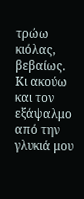τρώω κιόλας, βεβαίως.
Κι ακούω και τον εξάψαλμο από την γλυκιά μου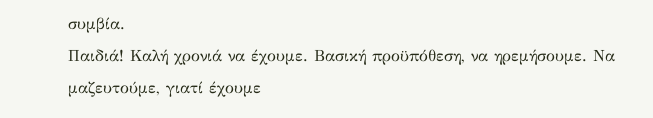συμβία.
Παιδιά! Καλή χρονιά να έχουμε. Βασική προϋπόθεση, να ηρεμήσουμε. Να μαζευτούμε, γιατί έχουμε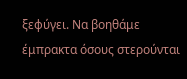ξεφύγει. Να βοηθάμε έμπρακτα όσους στερούνται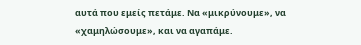αυτά που εμείς πετάμε. Να «μικρύνουμε», να «χαμηλώσουμε», και να αγαπάμε.